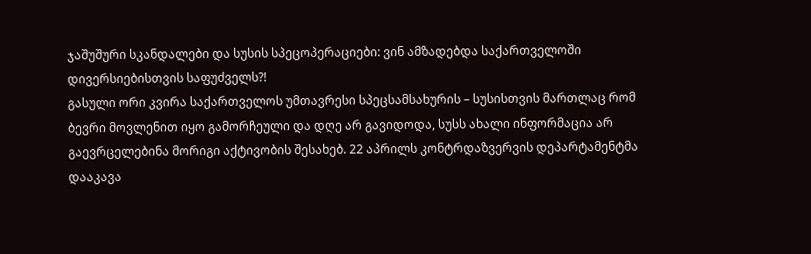ჯაშუშური სკანდალები და სუსის სპეცოპერაციები: ვინ ამზადებდა საქართველოში დივერსიებისთვის საფუძველს?!
გასული ორი კვირა საქართველოს უმთავრესი სპეცსამსახურის – სუსისთვის მართლაც რომ ბევრი მოვლენით იყო გამორჩეული და დღე არ გავიდოდა, სუსს ახალი ინფორმაცია არ გაევრცელებინა მორიგი აქტივობის შესახებ. 22 აპრილს კონტრდაზვერვის დეპარტამენტმა დააკავა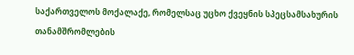საქართველოს მოქალაქე, რომელსაც უცხო ქვეყნის სპეცსამსახურის თანამშრომლების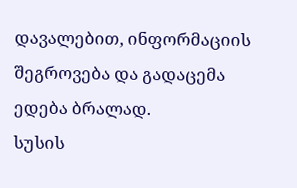დავალებით, ინფორმაციის შეგროვება და გადაცემა ედება ბრალად.
სუსის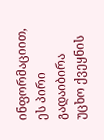ინფორმაციით, ეს პირი გადაიბირა უცხო ქვეყნის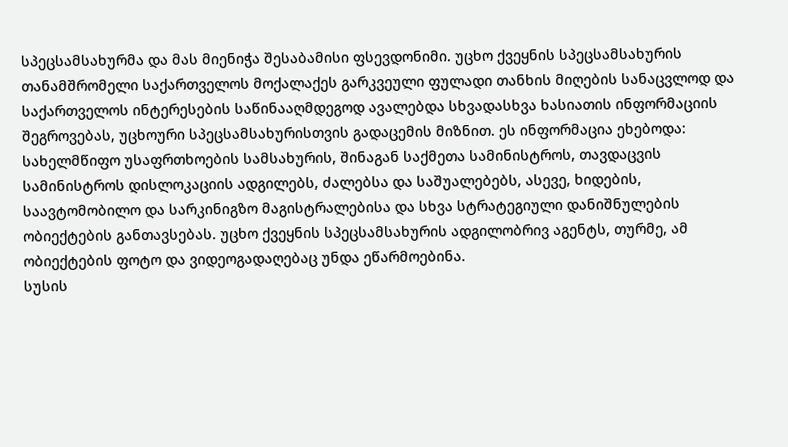სპეცსამსახურმა და მას მიენიჭა შესაბამისი ფსევდონიმი. უცხო ქვეყნის სპეცსამსახურის თანამშრომელი საქართველოს მოქალაქეს გარკვეული ფულადი თანხის მიღების სანაცვლოდ და საქართველოს ინტერესების საწინააღმდეგოდ ავალებდა სხვადასხვა ხასიათის ინფორმაციის შეგროვებას, უცხოური სპეცსამსახურისთვის გადაცემის მიზნით. ეს ინფორმაცია ეხებოდა: სახელმწიფო უსაფრთხოების სამსახურის, შინაგან საქმეთა სამინისტროს, თავდაცვის სამინისტროს დისლოკაციის ადგილებს, ძალებსა და საშუალებებს, ასევე, ხიდების, საავტომობილო და სარკინიგზო მაგისტრალებისა და სხვა სტრატეგიული დანიშნულების ობიექტების განთავსებას. უცხო ქვეყნის სპეცსამსახურის ადგილობრივ აგენტს, თურმე, ამ ობიექტების ფოტო და ვიდეოგადაღებაც უნდა ეწარმოებინა.
სუსის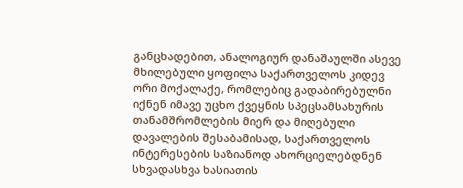განცხადებით, ანალოგიურ დანაშაულში ასევე მხილებული ყოფილა საქართველოს კიდევ ორი მოქალაქე, რომლებიც გადაბირებულნი იქნენ იმავე უცხო ქვეყნის სპეცსამსახურის თანამშრომლების მიერ და მიღებული დავალების შესაბამისად, საქართველოს ინტერესების საზიანოდ ახორციელებდნენ სხვადასხვა ხასიათის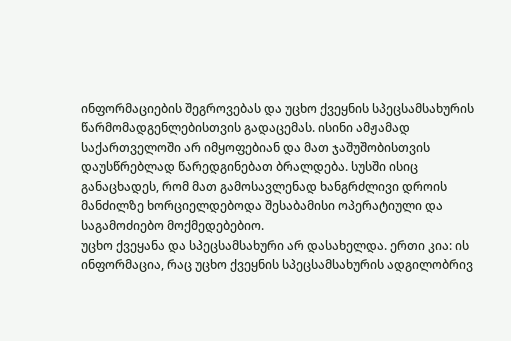ინფორმაციების შეგროვებას და უცხო ქვეყნის სპეცსამსახურის წარმომადგენლებისთვის გადაცემას. ისინი ამჟამად საქართველოში არ იმყოფებიან და მათ ჯაშუშობისთვის დაუსწრებლად წარედგინებათ ბრალდება. სუსში ისიც განაცხადეს, რომ მათ გამოსავლენად ხანგრძლივი დროის მანძილზე ხორციელდებოდა შესაბამისი ოპერატიული და საგამოძიებო მოქმედებებიო.
უცხო ქვეყანა და სპეცსამსახური არ დასახელდა. ერთი კია: ის ინფორმაცია, რაც უცხო ქვეყნის სპეცსამსახურის ადგილობრივ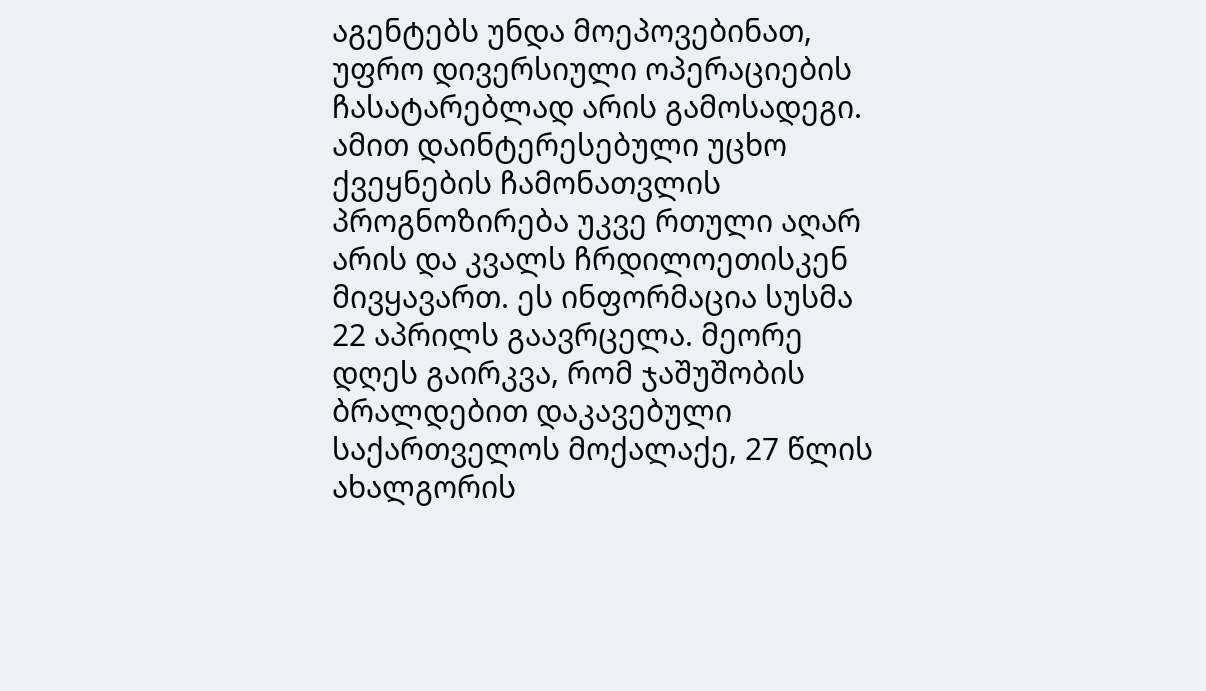აგენტებს უნდა მოეპოვებინათ, უფრო დივერსიული ოპერაციების ჩასატარებლად არის გამოსადეგი. ამით დაინტერესებული უცხო ქვეყნების ჩამონათვლის პროგნოზირება უკვე რთული აღარ არის და კვალს ჩრდილოეთისკენ მივყავართ. ეს ინფორმაცია სუსმა 22 აპრილს გაავრცელა. მეორე დღეს გაირკვა, რომ ჯაშუშობის ბრალდებით დაკავებული საქართველოს მოქალაქე, 27 წლის ახალგორის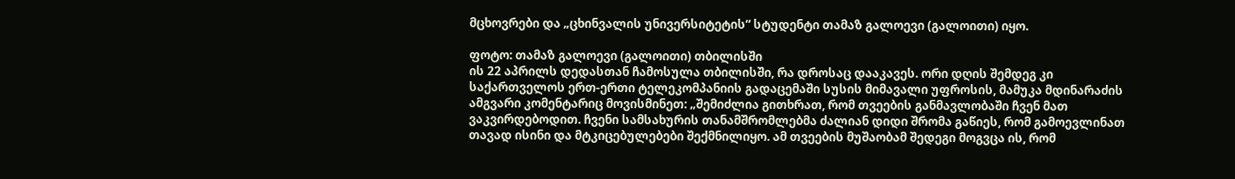მცხოვრები და „ცხინვალის უნივერსიტეტის“ სტუდენტი თამაზ გალოევი (გალოითი) იყო.

ფოტო: თამაზ გალოევი (გალოითი) თბილისში
ის 22 აპრილს დედასთან ჩამოსულა თბილისში, რა დროსაც დააკავეს. ორი დღის შემდეგ კი საქართველოს ერთ-ერთი ტელეკომპანიის გადაცემაში სუსის მიმავალი უფროსის, მამუკა მდინარაძის ამგვარი კომენტარიც მოვისმინეთ: „შემიძლია გითხრათ, რომ თვეების განმავლობაში ჩვენ მათ ვაკვირდებოდით. ჩვენი სამსახურის თანამშრომლებმა ძალიან დიდი შრომა გაწიეს, რომ გამოევლინათ თავად ისინი და მტკიცებულებები შექმნილიყო. ამ თვეების მუშაობამ შედეგი მოგვცა ის, რომ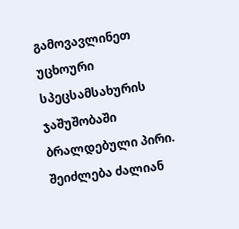გამოვავლინეთ უცხოური სპეცსამსახურის ჯაშუშობაში ბრალდებული პირი. შეიძლება ძალიან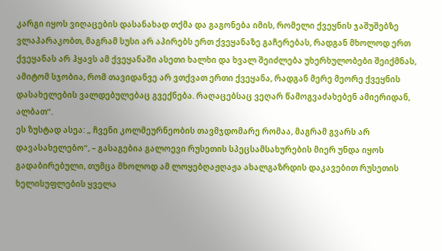კარგი იყოს ვიღაცების დასანახად თქმა და გაგონება იმის, რომელი ქვეყნის ჯაშუშებზე ვლაპარაკობთ, მაგრამ სუსი არ აპირებს ერთ ქვეყანაზე გაჩერებას, რადგან მხოლოდ ერთ ქვეყანას არ ჰყავს ამ ქვეყანაში ასეთი ხალხი და ხვალ შეიძლება უხერხულობები შეიქმნას, ამიტომ სჯობია, რომ თავიდანვე არ ვთქვათ ერთი ქვეყანა, რადგან მერე მეორე ქვეყნის დასახელების ვალდებულებაც გვექნება. რაღაცებსაც ვეღარ წამოგვაძახებენ ამიერიდან, ალბათ“.
ეს ზუსტად ასეა: „ ჩვენი კოლმეურნეობის თავმჯდომარე რომაა, მაგრამ გვარს არ დავასახელებო“, – გასაგებია გალოევი რუსეთის სპეცსამსახურების მიერ უნდა იყოს გადაბირებული, თუმცა მხოლოდ ამ ლოყებღაჟღაჟა ახალგაზრდის დაკავებით რუსეთის ხელისუფლების ყველა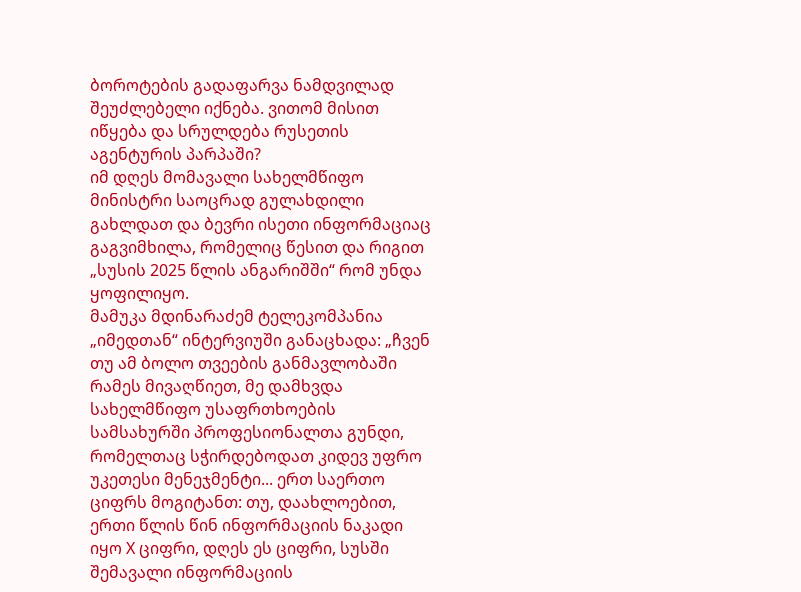ბოროტების გადაფარვა ნამდვილად შეუძლებელი იქნება. ვითომ მისით იწყება და სრულდება რუსეთის აგენტურის პარპაში?
იმ დღეს მომავალი სახელმწიფო მინისტრი საოცრად გულახდილი გახლდათ და ბევრი ისეთი ინფორმაციაც გაგვიმხილა, რომელიც წესით და რიგით „სუსის 2025 წლის ანგარიშში“ რომ უნდა ყოფილიყო.
მამუკა მდინარაძემ ტელეკომპანია „იმედთან“ ინტერვიუში განაცხადა: „ჩვენ თუ ამ ბოლო თვეების განმავლობაში რამეს მივაღწიეთ, მე დამხვდა სახელმწიფო უსაფრთხოების სამსახურში პროფესიონალთა გუნდი, რომელთაც სჭირდებოდათ კიდევ უფრო უკეთესი მენეჯმენტი... ერთ საერთო ციფრს მოგიტანთ: თუ, დაახლოებით, ერთი წლის წინ ინფორმაციის ნაკადი იყო X ციფრი, დღეს ეს ციფრი, სუსში შემავალი ინფორმაციის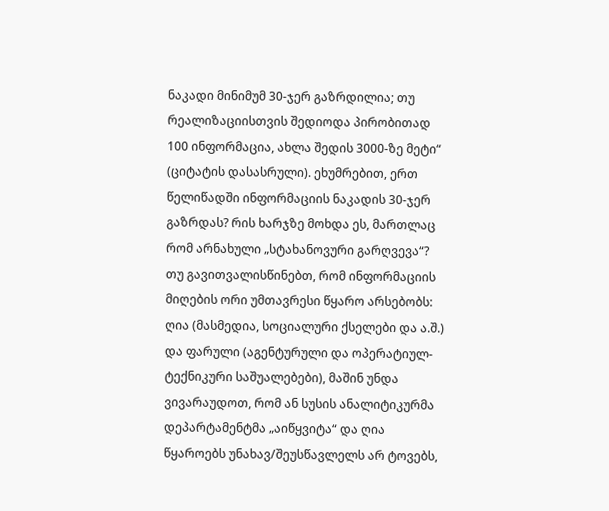ნაკადი მინიმუმ 30-ჯერ გაზრდილია; თუ რეალიზაციისთვის შედიოდა პირობითად 100 ინფორმაცია, ახლა შედის 3000-ზე მეტი“ (ციტატის დასასრული). ეხუმრებით, ერთ წელიწადში ინფორმაციის ნაკადის 30-ჯერ გაზრდას? რის ხარჯზე მოხდა ეს, მართლაც რომ არნახული „სტახანოვური გარღვევა“? თუ გავითვალისწინებთ, რომ ინფორმაციის მიღების ორი უმთავრესი წყარო არსებობს: ღია (მასმედია, სოციალური ქსელები და ა.შ.) და ფარული (აგენტურული და ოპერატიულ-ტექნიკური საშუალებები), მაშინ უნდა ვივარაუდოთ, რომ ან სუსის ანალიტიკურმა დეპარტამენტმა „აიწყვიტა“ და ღია წყაროებს უნახავ/შეუსწავლელს არ ტოვებს,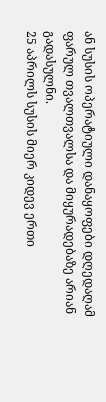ან სუსის ოპერატიული დანაყოფები დღედაღამ ფარულ თვალთვალსა და მიყურადებაზე არიან გადასულნი.
25 აპრილს სუსის მიერ კიდევ ერთი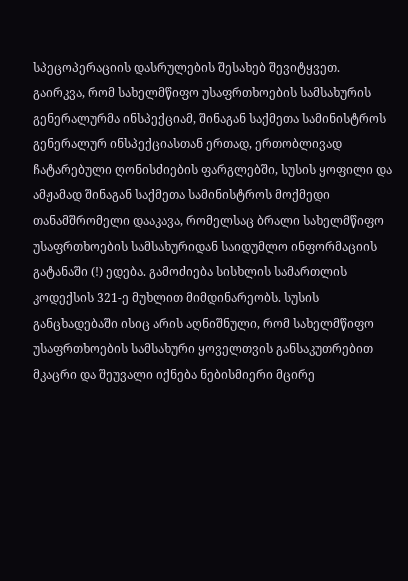სპეცოპერაციის დასრულების შესახებ შევიტყვეთ.
გაირკვა, რომ სახელმწიფო უსაფრთხოების სამსახურის გენერალურმა ინსპექციამ, შინაგან საქმეთა სამინისტროს გენერალურ ინსპექციასთან ერთად, ერთობლივად ჩატარებული ღონისძიების ფარგლებში, სუსის ყოფილი და ამჟამად შინაგან საქმეთა სამინისტროს მოქმედი თანამშრომელი დააკავა, რომელსაც ბრალი სახელმწიფო უსაფრთხოების სამსახურიდან საიდუმლო ინფორმაციის გატანაში (!) ედება. გამოძიება სისხლის სამართლის კოდექსის 321-ე მუხლით მიმდინარეობს. სუსის განცხადებაში ისიც არის აღნიშნული, რომ სახელმწიფო უსაფრთხოების სამსახური ყოველთვის განსაკუთრებით მკაცრი და შეუვალი იქნება ნებისმიერი მცირე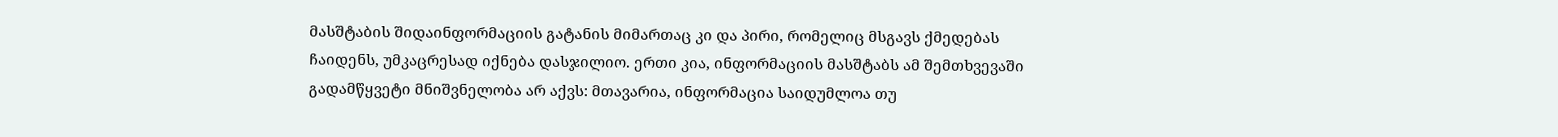მასშტაბის შიდაინფორმაციის გატანის მიმართაც კი და პირი, რომელიც მსგავს ქმედებას ჩაიდენს, უმკაცრესად იქნება დასჯილიო. ერთი კია, ინფორმაციის მასშტაბს ამ შემთხვევაში გადამწყვეტი მნიშვნელობა არ აქვს: მთავარია, ინფორმაცია საიდუმლოა თუ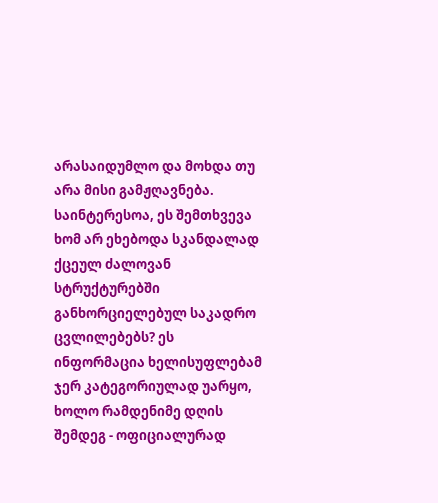არასაიდუმლო და მოხდა თუ არა მისი გამჟღავნება. საინტერესოა, ეს შემთხვევა ხომ არ ეხებოდა სკანდალად ქცეულ ძალოვან სტრუქტურებში განხორციელებულ საკადრო ცვლილებებს? ეს ინფორმაცია ხელისუფლებამ ჯერ კატეგორიულად უარყო, ხოლო რამდენიმე დღის შემდეგ - ოფიციალურად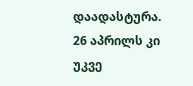დაადასტურა.
26 აპრილს კი უკვე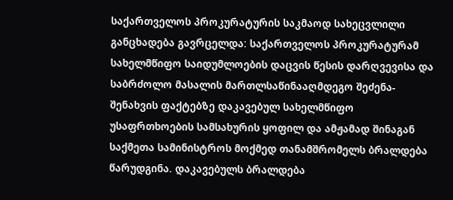საქართველოს პროკურატურის საკმაოდ სახეცვლილი განცხადება გავრცელდა: საქართველოს პროკურატურამ სახელმწიფო საიდუმლოების დაცვის წესის დარღვევისა და საბრძოლო მასალის მართლსაწინააღმდეგო შეძენა-შენახვის ფაქტებზე დაკავებულ სახელმწიფო უსაფრთხოების სამსახურის ყოფილ და ამჟამად შინაგან საქმეთა სამინისტროს მოქმედ თანამშრომელს ბრალდება წარუდგინა. დაკავებულს ბრალდება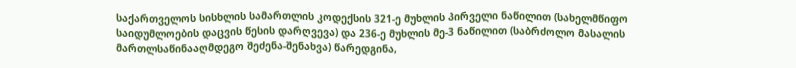საქართველოს სისხლის სამართლის კოდექსის 321-ე მუხლის პირველი ნაწილით (სახელმწიფო საიდუმლოების დაცვის წესის დარღვევა) და 236-ე მუხლის მე-3 ნაწილით (საბრძოლო მასალის მართლსაწინააღმდეგო შეძენა-შენახვა) წარედგინა,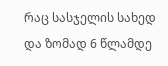რაც სასჯელის სახედ და ზომად 6 წლამდე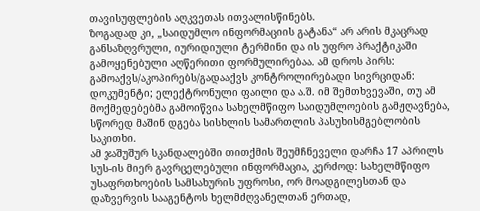თავისუფლების აღკვეთას ითვალისწინებს.
ზოგადად კი, „საიდუმლო ინფორმაციის გატანა“ არ არის მკაცრად განსაზღვრული, იურიდიული ტერმინი და ის უფრო პრაქტიკაში გამოყენებული აღწერითი ფორმულირებაა. ამ დროს პირს: გამოაქვს/აკოპირებს/გადააქვს კონტროლირებადი სივრციდან: დოკუმენტი; ელექტრონული ფაილი და ა.შ. იმ შემთხვევაში, თუ ამ მოქმედებებმა გამოიწვია სახელმწიფო საიდუმლოების გამჟღავნება, სწორედ მაშინ დგება სისხლის სამართლის პასუხისმგებლობის საკითხი.
ამ ჯაშუშურ სკანდალებში თითქმის შეუმჩნეველი დარჩა 17 აპრილს სუს-ის მიერ გავრცელებული ინფორმაცია, კერძოდ: სახელმწიფო უსაფრთხოების სამსახურის უფროსი, ორ მოადგილესთან და დაზვერვის სააგენტოს ხელმძღვანელთან ერთად,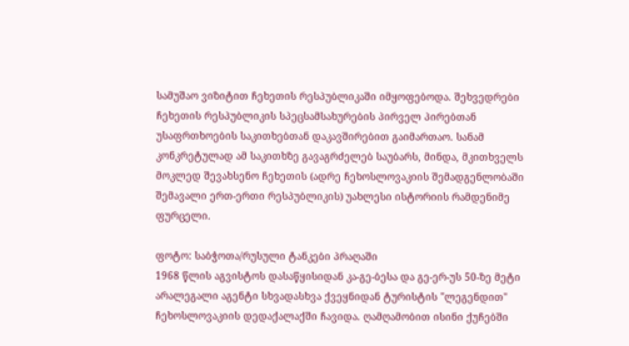სამუშაო ვიზიტით ჩეხეთის რესპუბლიკაში იმყოფებოდა. შეხვედრები ჩეხეთის რესპუბლიკის სპეცსამსახურების პირველ პირებთან უსაფრთხოების საკითხებთან დაკავშირებით გაიმართაო. სანამ კონკრეტულად ამ საკითხზე გავაგრძელებ საუბარს, მინდა, მკითხველს მოკლედ შევახსენო ჩეხეთის (ადრე ჩეხოსლოვაკიის შემადგენლობაში შემავალი ერთ-ერთი რესპუბლიკის) უახლესი ისტორიის რამდენიმე ფურცელი.

ფოტო: საბჭოთა/რუსული ტანკები პრაღაში
1968 წლის აგვისტოს დასაწყისიდან კა-გე-ბესა და გე-ერ-უს 50-ზე მეტი არალეგალი აგენტი სხვადასხვა ქვეყნიდან ტურისტის "ლეგენდით" ჩეხოსლოვაკიის დედაქალაქში ჩავიდა. ღამღამობით ისინი ქუჩებში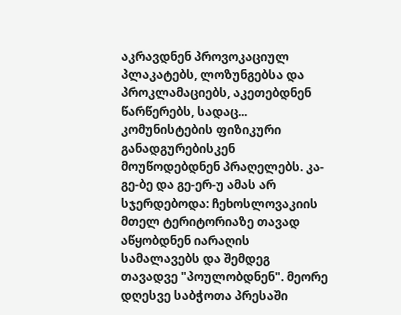აკრავდნენ პროვოკაციულ პლაკატებს, ლოზუნგებსა და პროკლამაციებს, აკეთებდნენ წარწერებს, სადაც... კომუნისტების ფიზიკური განადგურებისკენ მოუწოდებდნენ პრაღელებს. კა-გე-ბე და გე-ერ-უ ამას არ სჯერდებოდა: ჩეხოსლოვაკიის მთელ ტერიტორიაზე თავად აწყობდნენ იარაღის სამალავებს და შემდეგ თავადვე "პოულობდნენ". მეორე დღესვე საბჭოთა პრესაში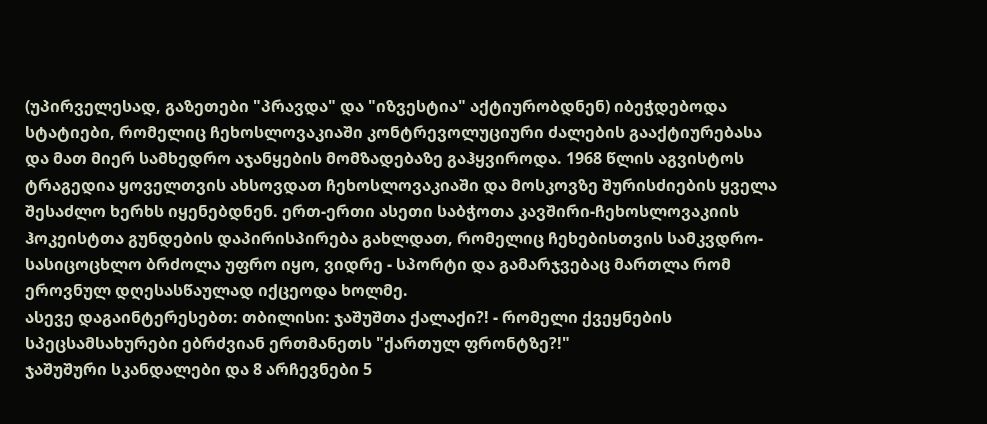(უპირველესად, გაზეთები "პრავდა" და "იზვესტია" აქტიურობდნენ) იბეჭდებოდა სტატიები, რომელიც ჩეხოსლოვაკიაში კონტრევოლუციური ძალების გააქტიურებასა და მათ მიერ სამხედრო აჯანყების მომზადებაზე გაჰყვიროდა. 1968 წლის აგვისტოს ტრაგედია ყოველთვის ახსოვდათ ჩეხოსლოვაკიაში და მოსკოვზე შურისძიების ყველა შესაძლო ხერხს იყენებდნენ. ერთ-ერთი ასეთი საბჭოთა კავშირი-ჩეხოსლოვაკიის ჰოკეისტთა გუნდების დაპირისპირება გახლდათ, რომელიც ჩეხებისთვის სამკვდრო-სასიცოცხლო ბრძოლა უფრო იყო, ვიდრე - სპორტი და გამარჯვებაც მართლა რომ ეროვნულ დღესასწაულად იქცეოდა ხოლმე.
ასევე დაგაინტერესებთ: თბილისი: ჯაშუშთა ქალაქი?! - რომელი ქვეყნების სპეცსამსახურები ებრძვიან ერთმანეთს "ქართულ ფრონტზე?!"
ჯაშუშური სკანდალები და 8 არჩევნები 5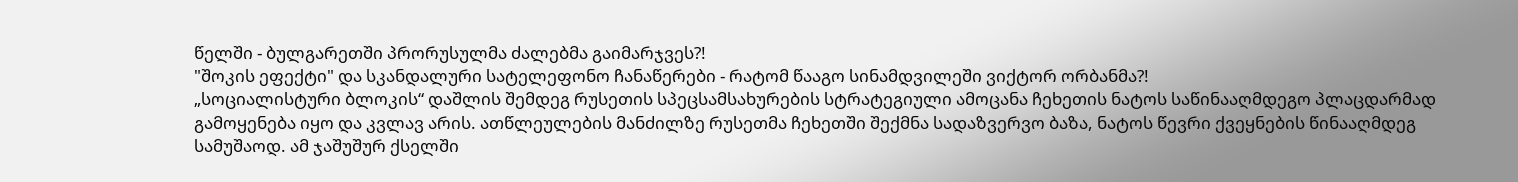წელში - ბულგარეთში პრორუსულმა ძალებმა გაიმარჯვეს?!
"შოკის ეფექტი" და სკანდალური სატელეფონო ჩანაწერები - რატომ წააგო სინამდვილეში ვიქტორ ორბანმა?!
„სოციალისტური ბლოკის“ დაშლის შემდეგ რუსეთის სპეცსამსახურების სტრატეგიული ამოცანა ჩეხეთის ნატოს საწინააღმდეგო პლაცდარმად გამოყენება იყო და კვლავ არის. ათწლეულების მანძილზე რუსეთმა ჩეხეთში შექმნა სადაზვერვო ბაზა, ნატოს წევრი ქვეყნების წინააღმდეგ სამუშაოდ. ამ ჯაშუშურ ქსელში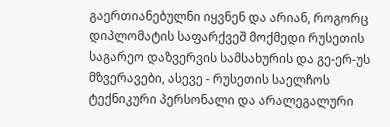გაერთიანებულნი იყვნენ და არიან, როგორც დიპლომატის საფარქვეშ მოქმედი რუსეთის საგარეო დაზვერვის სამსახურის და გე-ერ-უს მზვერავები, ასევე - რუსეთის საელჩოს ტექნიკური პერსონალი და არალეგალური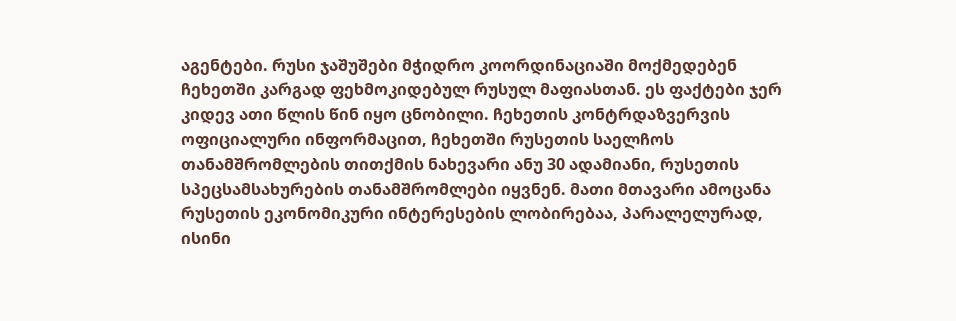აგენტები. რუსი ჯაშუშები მჭიდრო კოორდინაციაში მოქმედებენ ჩეხეთში კარგად ფეხმოკიდებულ რუსულ მაფიასთან. ეს ფაქტები ჯერ კიდევ ათი წლის წინ იყო ცნობილი. ჩეხეთის კონტრდაზვერვის ოფიციალური ინფორმაცით, ჩეხეთში რუსეთის საელჩოს თანამშრომლების თითქმის ნახევარი ანუ 30 ადამიანი, რუსეთის სპეცსამსახურების თანამშრომლები იყვნენ. მათი მთავარი ამოცანა რუსეთის ეკონომიკური ინტერესების ლობირებაა, პარალელურად, ისინი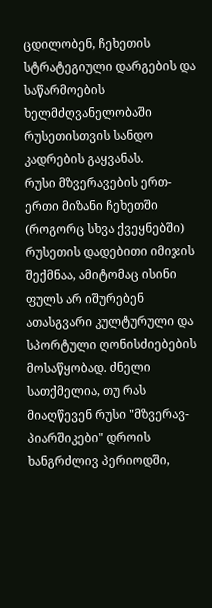ცდილობენ, ჩეხეთის სტრატეგიული დარგების და საწარმოების ხელმძღვანელობაში რუსეთისთვის სანდო კადრების გაყვანას.
რუსი მზვერავების ერთ-ერთი მიზანი ჩეხეთში (როგორც სხვა ქვეყნებში) რუსეთის დადებითი იმიჯის შექმნაა, ამიტომაც ისინი ფულს არ იშურებენ ათასგვარი კულტურული და სპორტული ღონისძიებების მოსაწყობად. ძნელი სათქმელია, თუ რას მიაღწევენ რუსი "მზვერავ-პიარშიკები" დროის ხანგრძლივ პერიოდში,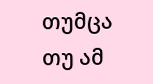თუმცა თუ ამ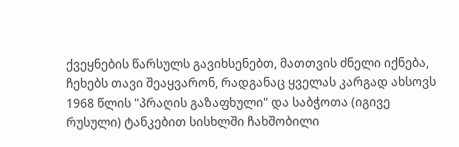ქვეყნების წარსულს გავიხსენებთ, მათთვის ძნელი იქნება, ჩეხებს თავი შეაყვარონ, რადგანაც ყველას კარგად ახსოვს 1968 წლის "პრაღის გაზაფხული" და საბჭოთა (იგივე რუსული) ტანკებით სისხლში ჩახშობილი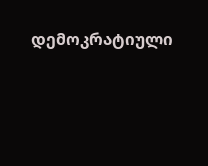დემოკრატიული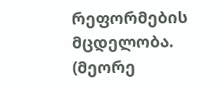რეფორმების მცდელობა.
(მეორე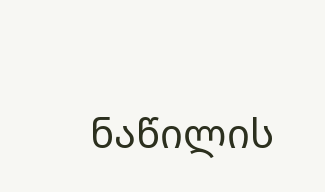ნაწილის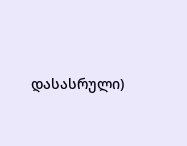დასასრული)